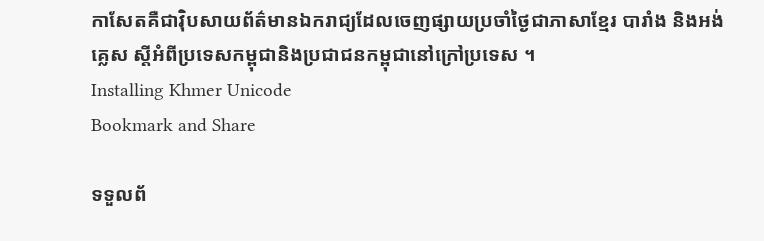កាសែតគឺជាវ៉ិបសាយព័ត៌មានឯករាជ្យដែលចេញផ្សាយប្រចាំថ្ងៃជាភាសាខ្មែរ បារាំង និងអង់គ្លេស ស្តីអំពីប្រទេសកម្ពុជានិងប្រជាជនកម្ពុជានៅក្រៅប្រទេស ។
Installing Khmer Unicode
Bookmark and Share

ទទួលព័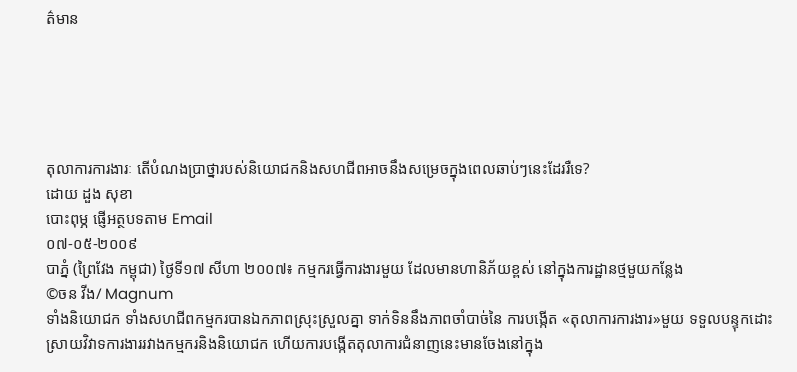ត៌មាន





តុលាការការងារៈ តើបំណងប្រាថ្នារបស់និយោជកនិងសហជីពអាចនឹងសម្រេចក្នុងពេលឆាប់ៗនេះដែររឺទេ?
ដោយ ដួង សុខា
បោះពុម្ភ ផ្ញើអត្ថបទតាម Email
០៧-០៥-២០០៩
បាភ្នំ (ព្រៃវែង កម្ពុជា) ថ្ងៃទី១៧ សីហា ២០០៧៖ កម្មករធ្វើការងារមួយ ដែលមានហានិភ័យខ្ពស់ នៅក្នុងការដ្ឋានថ្មមួយកន្លែង
©ចន វីង/ Magnum
ទាំងនិយោជក ទាំងសហជីពកម្មករបានឯកភាពស្រុះស្រួលគ្នា ទាក់ទិននឹងភាពចាំបាច់នៃ ការបង្កើត «តុលាការការងារ»មួយ ទទួលបន្ទុកដោះស្រាយវិវាទការងាររវាងកម្មករនិងនិយោជក ហើយការបង្កើតតុលាការជំនាញនេះមានចែងនៅក្នុង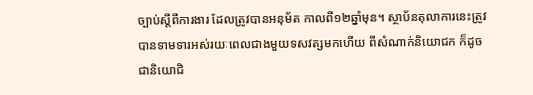ច្បាប់ស្តីពីការងារ ដែលត្រូវបានអនុម័ត កាលពី១២ឆ្នាំមុន។ ស្ថាប័នតុលាការនេះត្រូវបានទាមទារអស់រយៈពេលជាងមួយទសវត្សមកហើយ ពីសំណាក់និយោជក ក៏ដូចជានិយោជិ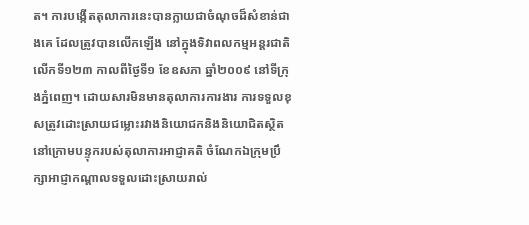ត។ ការបង្កើតតុលាការនេះបានក្លាយជាចំណុចដ៏សំខាន់ជាងគេ ដែលត្រូវបានលើកឡើង នៅក្នុងទិវាពលកម្មអន្តរជាតិ លើកទី១២៣ កាលពីថ្ងៃទី១ ខែឧសភា ឆ្នាំ២០០៩ នៅទីក្រុងភ្នំពេញ។ ដោយសារមិនមានតុលាការការងារ ការទទួលខុសត្រូវដោះស្រាយជម្លោះរវាងនិយោជកនិងនិយោជិតស្ថិតនៅក្រោមបន្ទុករបស់តុលាការអាជ្ញាគតិ ចំណែកឯក្រុមប្រឹក្សាអាជ្ញាកណ្តាលទទួលដោះស្រាយរាល់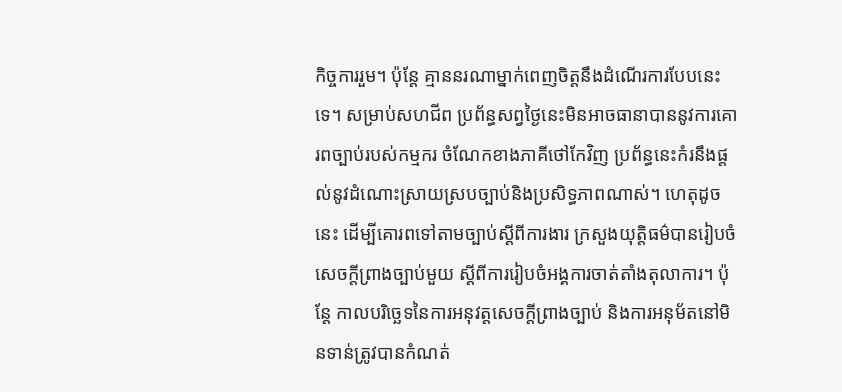កិច្ចការរួម។ ប៉ុន្តែ គ្មាននរណាម្នាក់ពេញចិត្តនឹងដំណើរការបែបនេះទេ។ សម្រាប់សហជីព ប្រព័ន្ធសព្វថ្ងៃនេះមិនអាចធានាបាននូវការគោរពច្បាប់របស់កម្មករ ចំណែកខាងភាគីថៅកែវិញ ប្រព័ន្ធនេះកំរនឹងផ្តល់នូវដំណោះស្រាយស្របច្បាប់និងប្រសិទ្ធភាពណាស់។ ហេតុដូចនេះ ដើម្បីគោរពទៅតាមច្បាប់ស្តីពីការងារ ក្រសួងយុត្តិធម៌បានរៀបចំសេចក្តីព្រាងច្បាប់មួយ ស្តីពីការរៀបចំអង្គការចាត់តាំងតុលាការ។ ប៉ុន្តែ កាលបរិច្ឆេទនៃការអនុវត្តសេចក្តីព្រាងច្បាប់ និងការអនុម័តនៅមិនទាន់ត្រូវបានកំណត់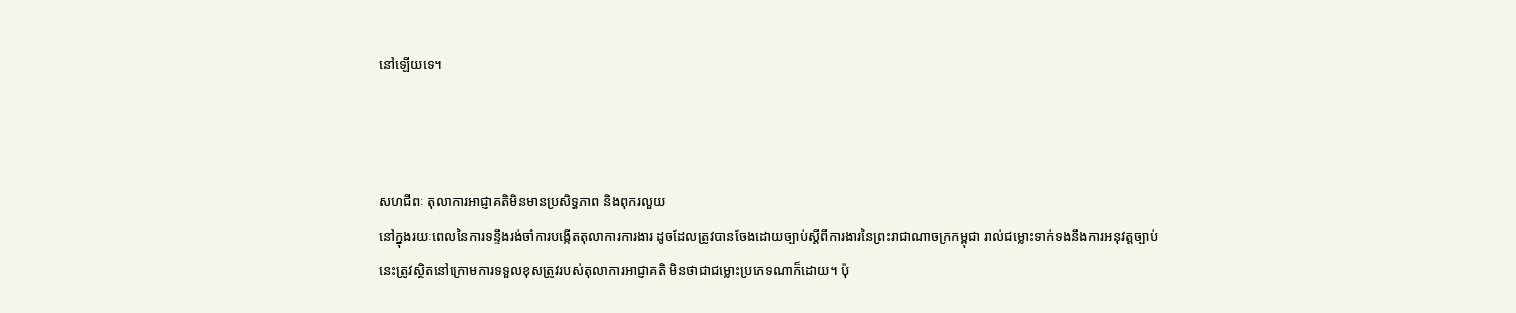នៅឡើយទេ។



សហជីពៈ តុលាការអាជ្ញាគតិមិនមានប្រសិទ្ធភាព និងពុករលួយ
នៅក្នុងរយៈពេលនៃការទន្ទឹងរង់ចាំការបង្កើតតុលាការការងារ ដូចដែលត្រូវបានចែងដោយច្បាប់ស្តីពីការងារនៃព្រះរាជាណាចក្រកម្ពុជា រាល់ជម្លោះទាក់ទងនឹងការអនុវត្តច្បាប់នេះត្រូវស្ថិតនៅក្រោមការទទួលខុសត្រូវរបស់តុលាការអាជ្ញាគតិ មិនថាជាជម្លោះប្រភេទណាក៏ដោយ។ ប៉ុ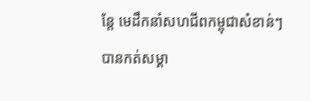ន្តែ មេដឹកនាំសហជីពកម្ពុជាសំខាន់ៗ បានកត់សម្គា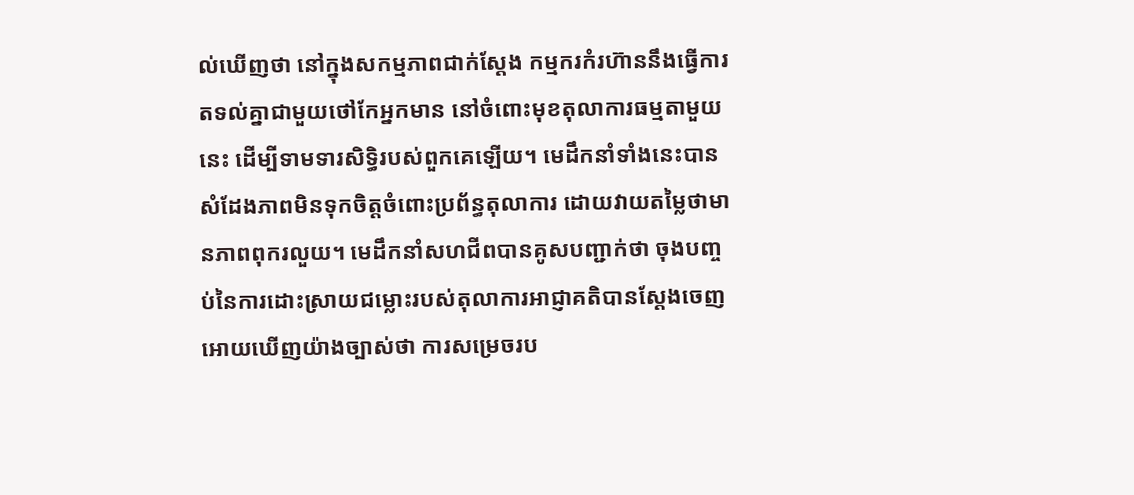ល់ឃើញថា នៅក្នុងសកម្មភាពជាក់ស្តែង កម្មករកំរហ៊ាននឹងធ្វើការតទល់គ្នាជាមួយថៅកែអ្នកមាន នៅចំពោះមុខតុលាការធម្មតាមួយនេះ ដើម្បីទាមទារសិទ្ធិរបស់ពួកគេឡើយ។ មេដឹកនាំទាំងនេះបានសំដែងភាពមិនទុកចិត្តចំពោះប្រព័ន្ធតុលាការ ដោយវាយតម្លៃថាមានភាពពុករលួយ។ មេដឹកនាំសហជីពបានគូសបញ្ជាក់ថា ចុងបញ្ចប់នៃការដោះស្រាយជម្លោះរបស់តុលាការអាជ្ញាគតិបានស្តែងចេញអោយឃើញយ៉ាងច្បាស់ថា ការសម្រេចរប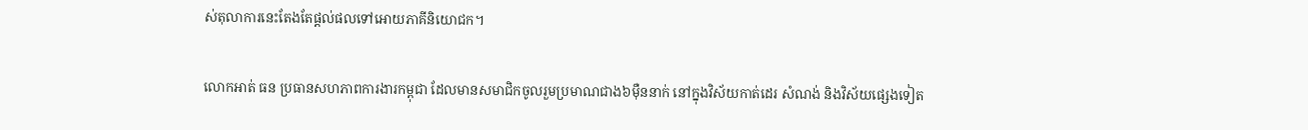ស់តុលាការនេះតែងតែផ្តល់ផលទៅអោយភាគីនិយោជក។

លោកអាត់ ធន ប្រធានសហភាពការងារកម្ពុជា ដែលមានសមាជិកចូលរួមប្រមាណជាង៦ម៉ឺននាក់ នៅក្នុងវិស័យកាត់ដេរ សំណង់ និងវិស័យផ្សេងទៀត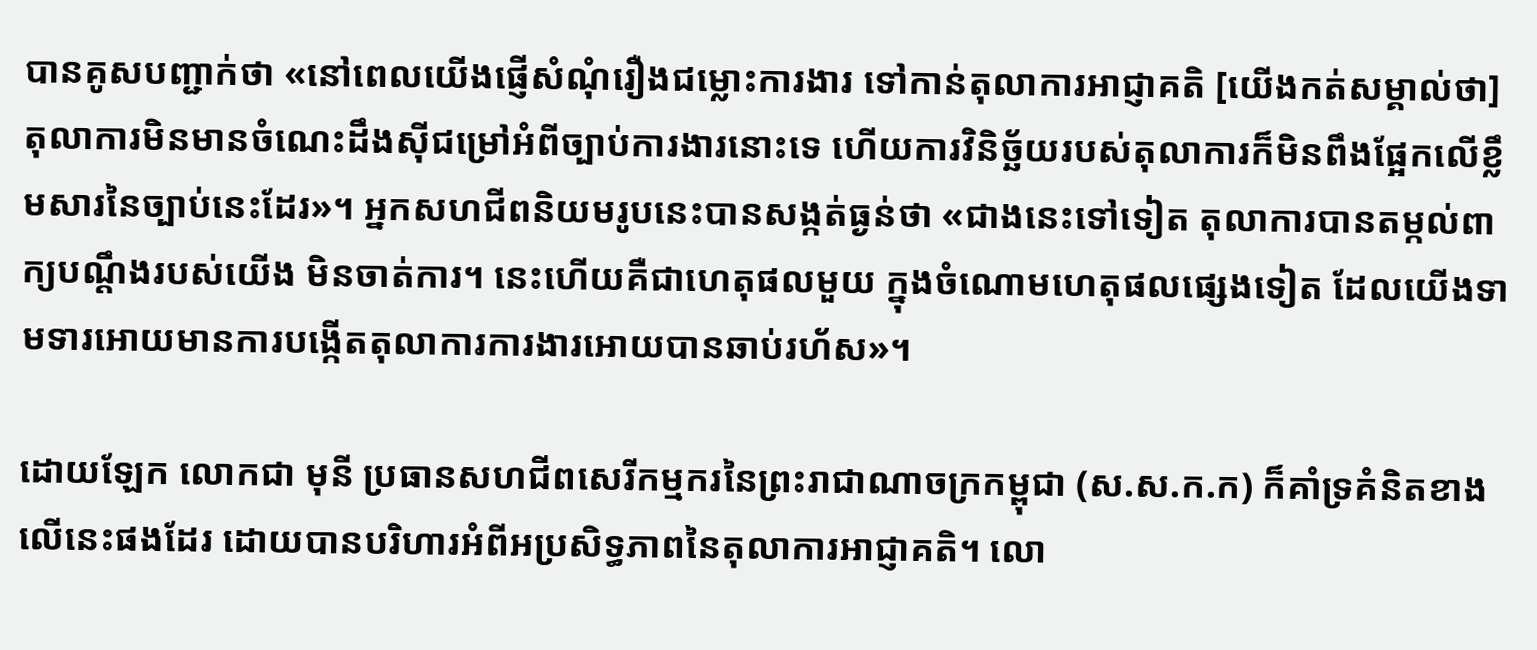បានគូសបញ្ជាក់ថា «នៅពេលយើងផ្ញើសំណុំរឿងជម្លោះការងារ ទៅកាន់តុលាការអាជ្ញាគតិ [យើងកត់សម្គាល់ថា] តុលាការមិនមានចំណេះដឹងស៊ីជម្រៅអំពីច្បាប់ការងារនោះទេ ហើយការវិនិច្ឆ័យរបស់តុលាការក៏មិនពឹងផ្អែកលើខ្លឹមសារនៃច្បាប់នេះដែរ»។ អ្នកសហជីពនិយមរូបនេះបានសង្កត់ធ្ងន់ថា «ជាងនេះទៅទៀត តុលាការបានតម្កល់ពាក្យបណ្តឹងរបស់យើង មិនចាត់ការ។ នេះហើយគឺជាហេតុផលមួយ ក្នុងចំណោមហេតុផលផ្សេងទៀត ដែលយើងទាមទារអោយមានការបង្កើតតុលាការការងារអោយបានឆាប់រហ័ស»។

ដោយឡែក លោកជា មុនី ប្រធានសហជីពសេរីកម្មករនៃព្រះរាជាណាចក្រកម្ពុជា (ស.ស.ក.ក) ក៏គាំទ្រគំនិតខាងលើនេះផងដែរ ដោយបានបរិហារអំពីអប្រសិទ្ធភាពនៃតុលាការអាជ្ញាគតិ។ លោ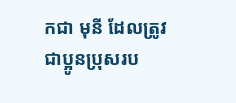កជា មុនី ដែលត្រូវជាប្អូនប្រុសរប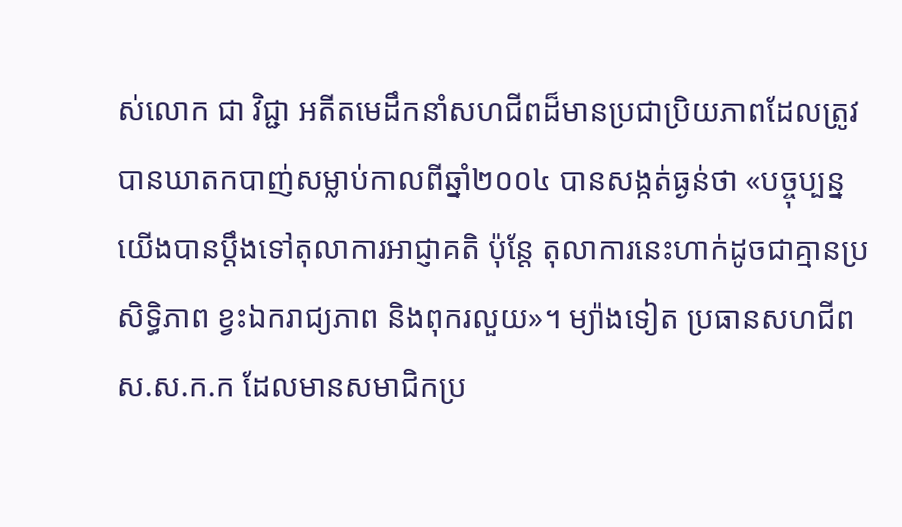ស់លោក ជា វិជ្ជា អតីតមេដឹកនាំសហជីពដ៏មានប្រជាប្រិយភាពដែលត្រូវបានឃាតកបាញ់សម្លាប់កាលពីឆ្នាំ២០០៤ បានសង្កត់ធ្ងន់ថា «បច្ចុប្បន្ន យើងបានប្តឹងទៅតុលាការអាជ្ញាគតិ ប៉ុន្តែ តុលាការនេះហាក់ដូចជាគ្មានប្រសិទ្ធិភាព ខ្វះឯករាជ្យភាព និងពុករលួយ»។ ម្យ៉ាងទៀត ប្រធានសហជីព ស.ស.ក.ក ដែលមានសមាជិកប្រ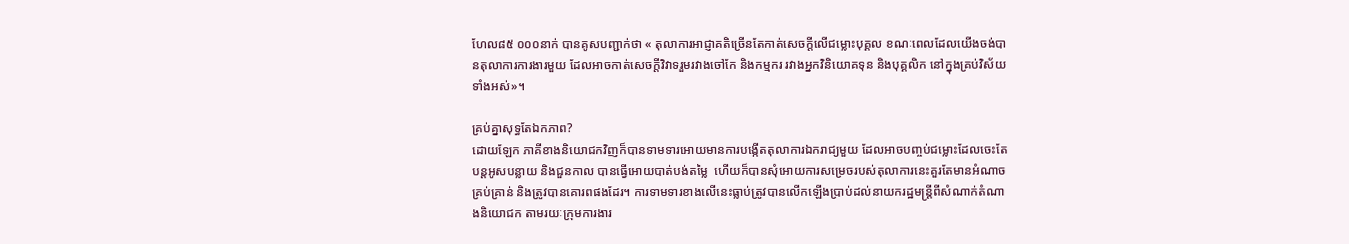ហែល៨៥ ០០០នាក់ បានគូសបញ្ជាក់ថា « តុលាការអាជ្ញាគតិច្រើនតែកាត់សេចក្តីលើជម្លោះបុគ្គល ខណៈពេលដែលយើងចង់បានតុលាការការងារមួយ ដែលអាចកាត់សេចក្តីវិវាទរួមរវាងចៅកែ និងកម្មករ រវាងអ្នកវិនិយោគទុន និងបុគ្គលិក នៅក្នុងគ្រប់វិស័យទាំងអស់»។

គ្រប់គ្នាសុទ្ធតែឯកភាព?
ដោយឡែក ភាគីខាងនិយោជកវិញក៏បានទាមទារអោយមានការបង្កើតតុលាការឯករាជ្យមួយ ដែលអាចបញ្ចប់ជម្លោះដែលចេះតែបន្តអូសបន្លាយ និងជួនកាល បានធ្វើអោយបាត់បង់តម្លៃ  ហើយក៏បានសុំអោយការសម្រេចរបស់តុលាការនេះគួរតែមានអំណាចគ្រប់គ្រាន់ និងត្រូវបានគោរពផងដែរ។ ការទាមទារខាងលើនេះធ្លាប់ត្រូវបានលើកឡើងប្រាប់ដល់នាយករដ្ឋមន្រ្តីពីសំណាក់តំណាងនិយោជក តាមរយៈក្រុមការងារ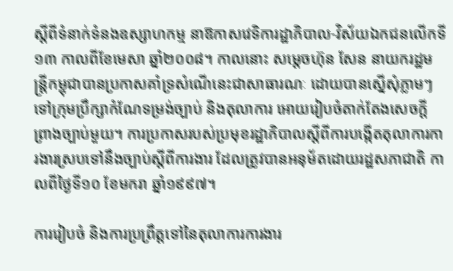ស្តីពីទំនាក់ទំនងឧស្សាហកម្ម នាឱកាសវេទិការដ្ឋាភិបាល-វិស័យឯកជនលើកទី១៣ កាលពីខែមេសា ឆ្នាំ២០០៨។ កាលនោះ សម្តេចហ៊ុន សែន នាយករដ្ឋមន្រ្តីកម្ពុជាបានប្រកាសគាំទ្រសំណើនេះជាសាធារណៈ ដោយបានស្នើសុំភ្លាមៗ ទៅក្រុមប្រឹក្សាកំណែទម្រង់ច្បាប់ និងតុលាការ អោយរៀបចំតាក់តែងសេចក្តីព្រាងច្បាប់មួយ។ ការប្រកាសរបស់ប្រមុខរដ្ឋាភិបាលស្តីពីការបង្កើតតុលាការការងារស្របទៅនឹងច្បាប់ស្តីពីការងារ ដែលត្រូវបានអនុម័តដោយរដ្ឋសភាជាតិ កាលពីថ្ងៃទី១០ ខែមករា ឆ្នាំ១៩៩៧។

ការរៀបចំ និងការប្រព្រឹត្តទៅនៃតុលាការការងារ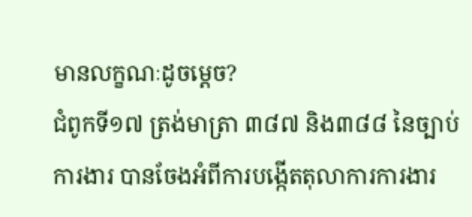មានលក្ខណៈដូចម្តេច?
ជំពូកទី១៧ ត្រង់មាត្រា ៣៨៧ និង៣៨៨ នៃច្បាប់ការងារ បានចែងអំពីការបង្កើតតុលាការការងារ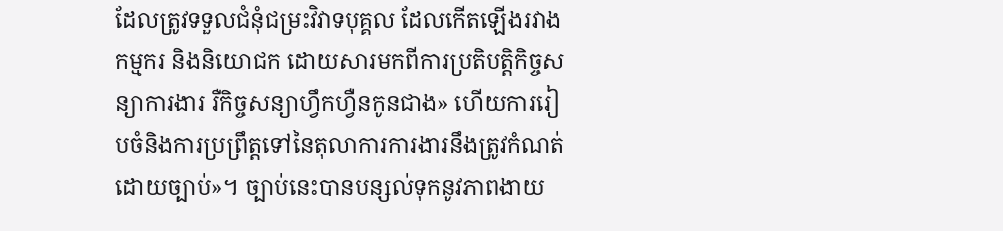ដែលត្រូវទទួលជំនុំជម្រះវិវាទបុគ្គល ដែលកើតឡើងរវាងកម្មករ និងនិយោជក ដោយសារមកពីការប្រតិបត្តិកិច្ចសន្យាការងារ រឺកិច្ចសន្យាហ្វឹកហ្វឺនកូនជាង» ហើយការរៀបចំនិងការប្រព្រឹត្តទៅនៃតុលាការការងារនឹងត្រូវកំណត់ដោយច្បាប់»។ ច្បាប់នេះបានបន្សល់ទុកនូវភាពងាយ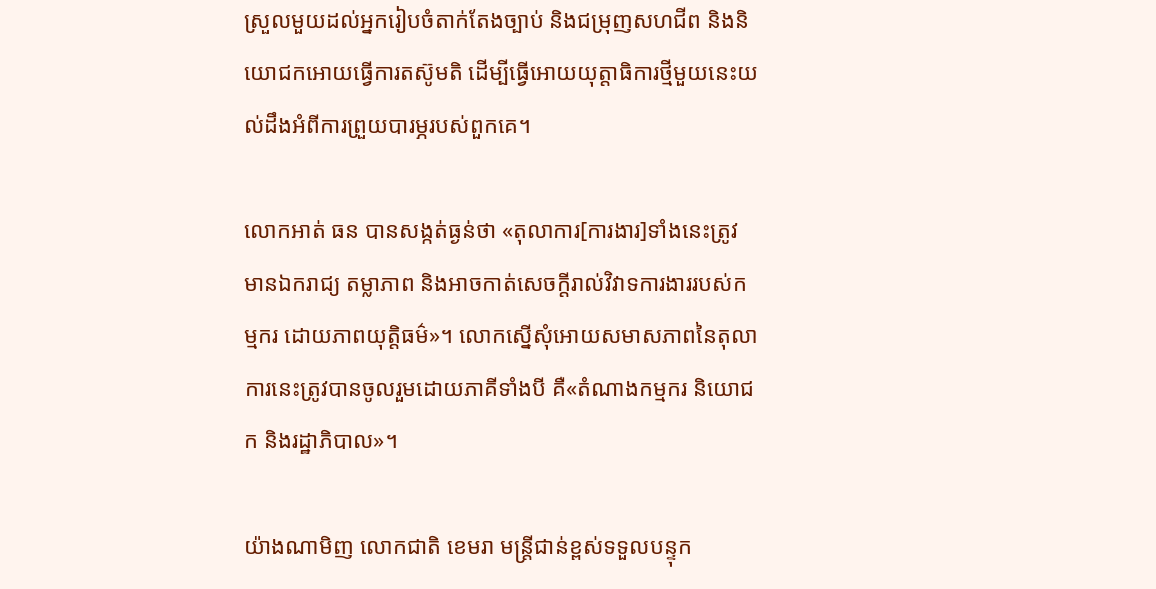ស្រួលមួយដល់អ្នករៀបចំតាក់តែងច្បាប់ និងជម្រុញសហជីព និងនិយោជកអោយធ្វើការតស៊ូមតិ ដើម្បីធ្វើអោយយុត្តាធិការថ្មីមួយនេះយល់ដឹងអំពីការព្រួយបារម្ភរបស់ពួកគេ។

លោកអាត់ ធន បានសង្កត់ធ្ងន់ថា «តុលាការ[ការងារ]ទាំងនេះត្រូវមានឯករាជ្យ តម្លាភាព និងអាចកាត់សេចក្តីរាល់វិវាទការងាររបស់កម្មករ ដោយភាពយុត្តិធម៌»។ លោកស្នើសុំអោយសមាសភាពនៃតុលាការនេះត្រូវបានចូលរួមដោយភាគីទាំងបី គឺ«តំណាងកម្មករ និយោជក និងរដ្ឋាភិបាល»។

យ៉ាងណាមិញ លោកជាតិ ខេមរា មន្រ្តីជាន់ខ្ពស់ទទួលបន្ទុក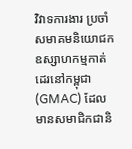វិវាទការងារ ប្រចាំសមាគមនិយោជកឧស្សាហកម្មកាត់ដេរនៅកម្ពុជា (GMAC) ដែលមានសមាជិកជានិ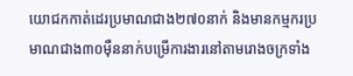យោជកកាត់ដេរប្រមាណជាង២៧០នាក់ និងមានកម្មករប្រមាណជាង៣០ម៉ឺននាក់បម្រើការងារនៅតាមរោងចក្រទាំង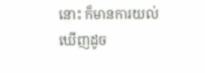នោះ ក៏មានការយល់ឃើញដូច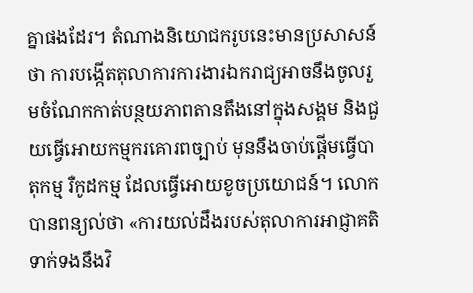គ្នាផងដែរ។ តំណាងនិយោជករូបនេះមានប្រសាសន៍ថា ការបង្កើតតុលាការការងារឯករាជ្យអាចនឹងចូលរួមចំណែកកាត់បន្ថយភាពតានតឹងនៅក្នុងសង្គម និងជួយធ្វើអោយកម្មករគោរពច្បាប់ មុននឹងចាប់ផ្តើមធ្វើបាតុកម្ម រឺកូដកម្ម ដែលធ្វើអោយខូចប្រយោជន៍។ លោកបានពន្យល់ថា «ការយល់ដឹងរបស់តុលាការអាជ្ញាគតិ ទាក់ទងនឹងវិ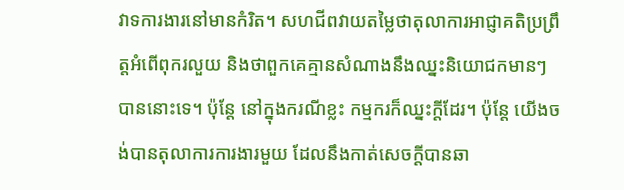វាទការងារនៅមានកំរិត។ សហជីពវាយតម្លៃថាតុលាការអាជ្ញាគតិប្រព្រឹត្តអំពើពុករលួយ និងថាពួកគេគ្មានសំណាងនឹងឈ្នះនិយោជកមានៗបាននោះទេ។ ប៉ុន្តែ នៅក្នុងករណីខ្លះ កម្មករក៏ឈ្នះក្តីដែរ។ ប៉ុន្តែ យើងចង់បានតុលាការការងារមួយ ដែលនឹងកាត់សេចក្តីបានឆា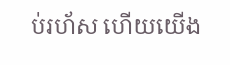ប់រហ័ស ហើយយើង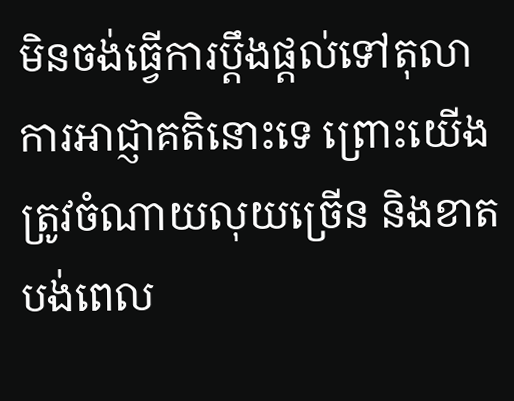មិនចង់ធ្វើការប្តឹងផ្តល់ទៅតុលាការអាជ្ញាគតិនោះទេ ព្រោះយើងត្រូវចំណាយលុយច្រើន និងខាតបង់ពេល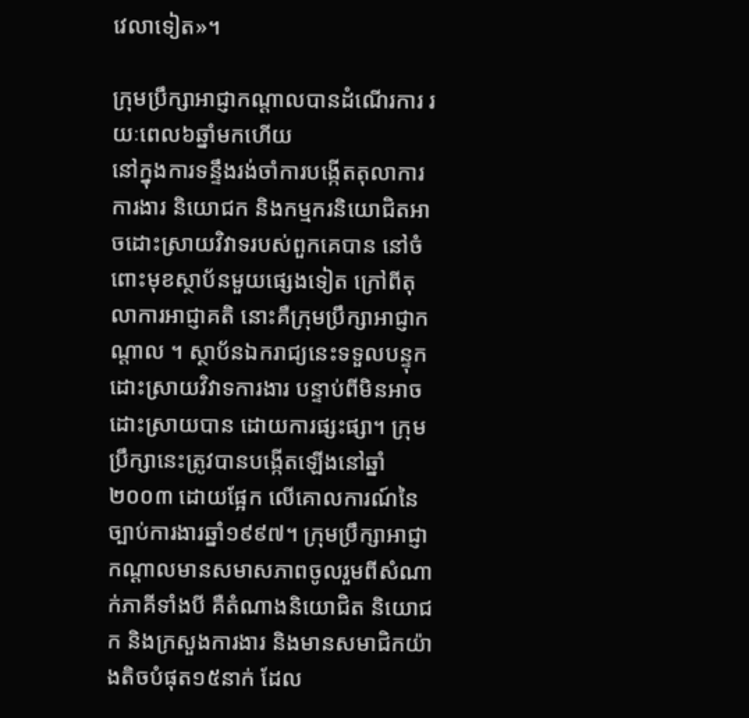វេលាទៀត»។

ក្រុមប្រឹក្សាអាជ្ញាកណ្តាលបានដំណើរការ រយៈពេល៦ឆ្នាំមកហើយ
នៅក្នុងការទន្ទឹងរង់ចាំការបង្កើតតុលាការការងារ និយោជក និងកម្មករនិយោជិតអាចដោះស្រាយវិវាទរបស់ពួកគេបាន នៅចំពោះមុខស្ថាប័នមួយផ្សេងទៀត ក្រៅពីតុលាការអាជ្ញាគតិ នោះគឺក្រុមប្រឹក្សាអាជ្ញាកណ្តាល ។ ស្ថាប័នឯករាជ្យនេះទទួលបន្ទុកដោះស្រាយវិវាទការងារ បន្ទាប់ពីមិនអាចដោះស្រាយបាន ដោយការផ្សះផ្សា។ ក្រុមប្រឹក្សានេះត្រូវបានបង្កើតឡើងនៅឆ្នាំ២០០៣ ដោយផ្អែក លើគោលការណ៍នៃច្បាប់ការងារឆ្នាំ១៩៩៧។ ក្រុមប្រឹក្សាអាជ្ញាកណ្តាលមានសមាសភាពចូលរួមពីសំណាក់ភាគីទាំងបី គឺតំណាងនិយោជិត និយោជក និងក្រសួងការងារ និងមានសមាជិកយ៉ាងតិចបំផុត១៥នាក់ ដែល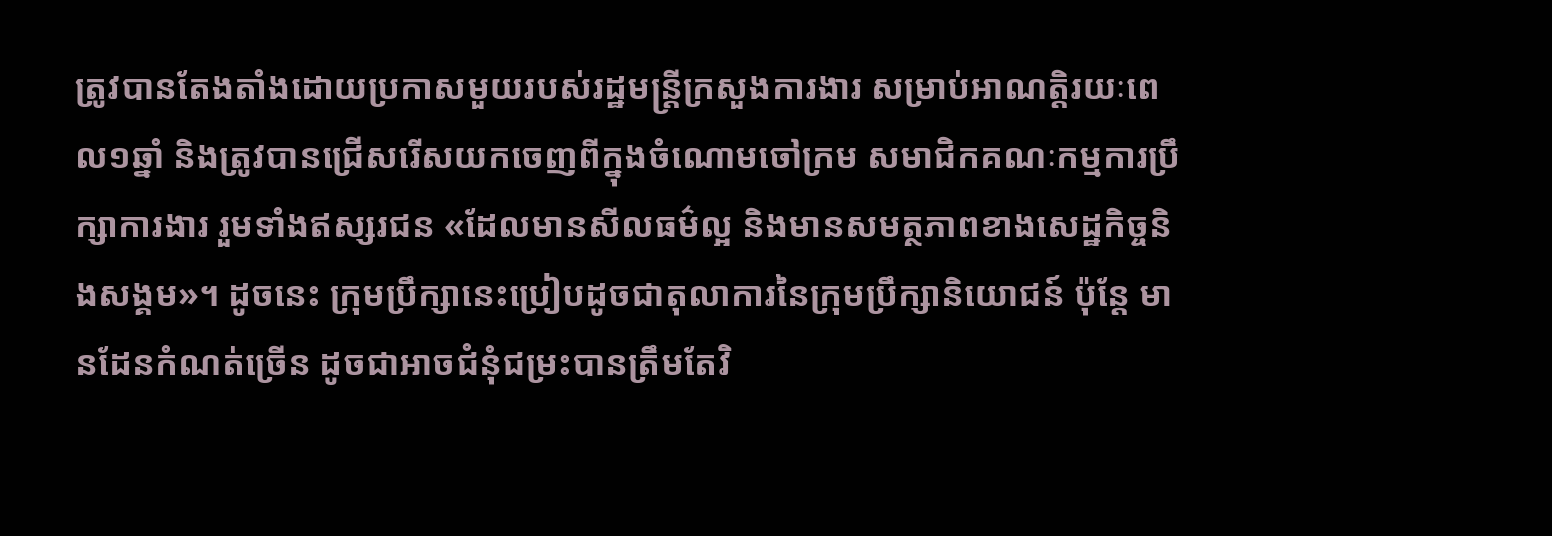ត្រូវបានតែងតាំងដោយប្រកាសមួយរបស់រដ្ឋមន្រ្តីក្រសួងការងារ សម្រាប់អាណត្តិរយៈពេល១ឆ្នាំ និងត្រូវបានជ្រើសរើសយកចេញពីក្នុងចំណោមចៅក្រម សមាជិកគណៈកម្មការប្រឹក្សាការងារ រួមទាំងឥស្សរជន «ដែលមានសីលធម៌ល្អ និងមានសមត្ថភាពខាងសេដ្ឋកិច្ចនិងសង្គម»។ ដូចនេះ ក្រុមប្រឹក្សានេះប្រៀបដូចជាតុលាការនៃក្រុមប្រឹក្សានិយោជន៍ ប៉ុន្តែ មានដែនកំណត់ច្រើន ដូចជាអាចជំនុំជម្រះបានត្រឹមតែវិ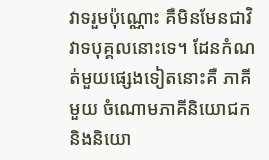វាទរួមប៉ុណ្ណោះ គឺមិនមែនជាវិវាទបុគ្គលនោះទេ។ ដែនកំណត់មួយផ្សេងទៀតនោះគឺ ភាគីមួយ ចំណោមភាគីនិយោជក និងនិយោ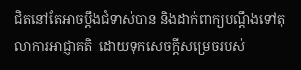ជិតនៅតែអាចប្តឹងជំទាស់បាន និងដាក់ពាក្យបណ្តឹងទៅតុលាការអាជ្ញាគតិ  ដោយទុកសេចក្តីសម្រេចរបស់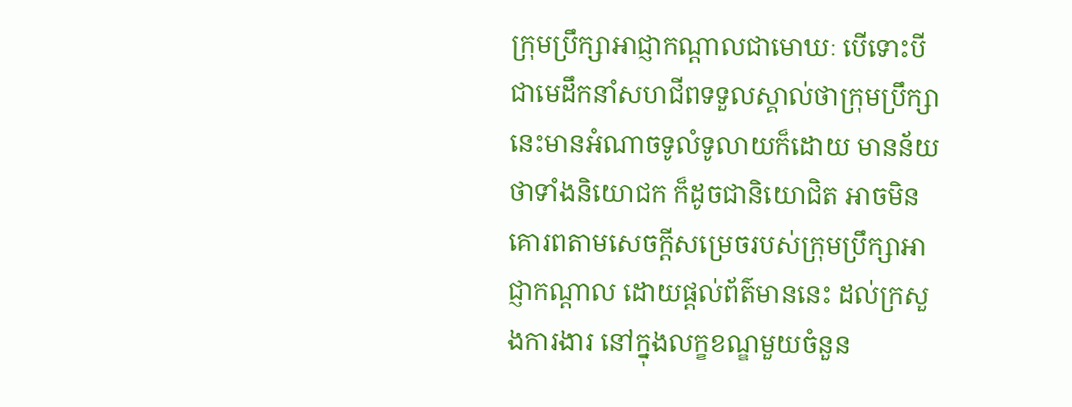ក្រុមប្រឹក្សាអាជ្ញាកណ្តាលជាមោឃៈ បើទោះបីជាមេដឹកនាំសហជីពទទួលស្គាល់ថាក្រុមប្រឹក្សានេះមានអំណាចទូលំទូលាយក៏ដោយ មានន័យថាទាំងនិយោជក ក៏ដូចជានិយោជិត អាចមិនគោរពតាមសេចក្តីសម្រេចរបស់ក្រុមប្រឹក្សាអាជ្ញាកណ្តាល ដោយផ្តល់ព័ត៌មាននេះ ដល់ក្រសួងការងារ នៅក្នុងលក្ខខណ្ឌមួយចំនួន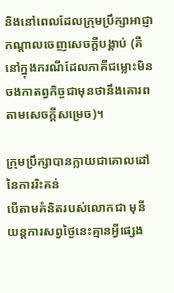និងនៅពេលដែលក្រុមប្រឹក្សាអាជ្ញាកណ្តាលចេញសេចក្តីបង្គាប់ (គឺនៅក្នុងករណីដែលភាគីជម្លោះមិនចងកាតព្វកិច្ចជាមុនថានឹងគោរពតាមសេចក្តីសម្រេច)។

ក្រុមប្រឹក្សាបានក្លាយជាគោលដៅនៃការរិះគន់
បើតាមគំនិតរបស់លោកជា មុនី យន្តការសព្វថ្ងៃនេះគ្មានអ្វីផ្សេង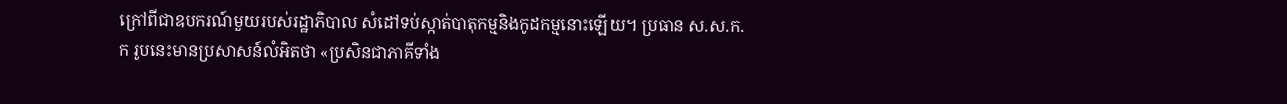ក្រៅពីជាឧបករណ៍មួយរបស់រដ្ឋាភិបាល សំដៅទប់ស្កាត់បាតុកម្មនិងកូដកម្មនោះឡើយ។ ប្រធាន ស.ស.ក.ក រូបនេះមានប្រសាសន៍លំអិតថា «ប្រសិនជាភាគីទាំង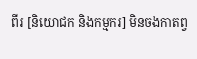ពីរ [និយោជក និងកម្មករ] មិនចងកាតព្វ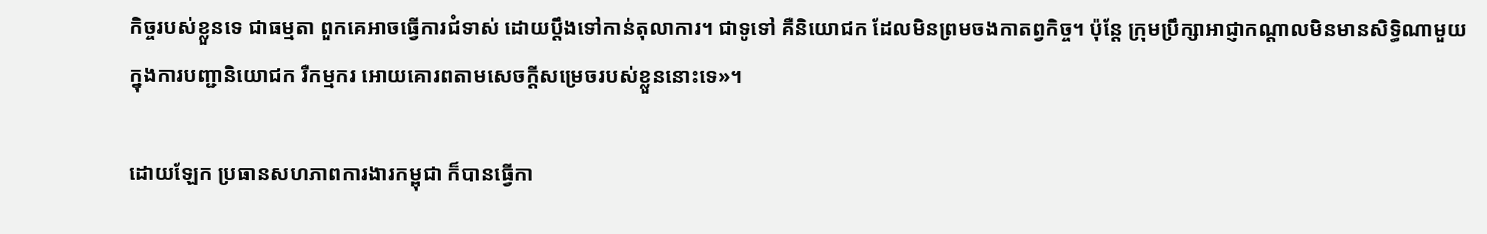កិច្ចរបស់ខ្លួនទេ ជាធម្មតា ពួកគេអាចធ្វើការជំទាស់ ដោយប្តឹងទៅកាន់តុលាការ។ ជាទូទៅ គឺនិយោជក ដែលមិនព្រមចងកាតព្វកិច្ច។ ប៉ុន្តែ ក្រុមប្រឹក្សាអាជ្ញាកណ្តាលមិនមានសិទ្ធិណាមួយ ក្នុងការបញ្ជានិយោជក រឺកម្មករ អោយគោរពតាមសេចក្តីសម្រេចរបស់ខ្លួននោះទេ»។

ដោយឡែក ប្រធានសហភាពការងារកម្ពុជា ក៏បានធ្វើកា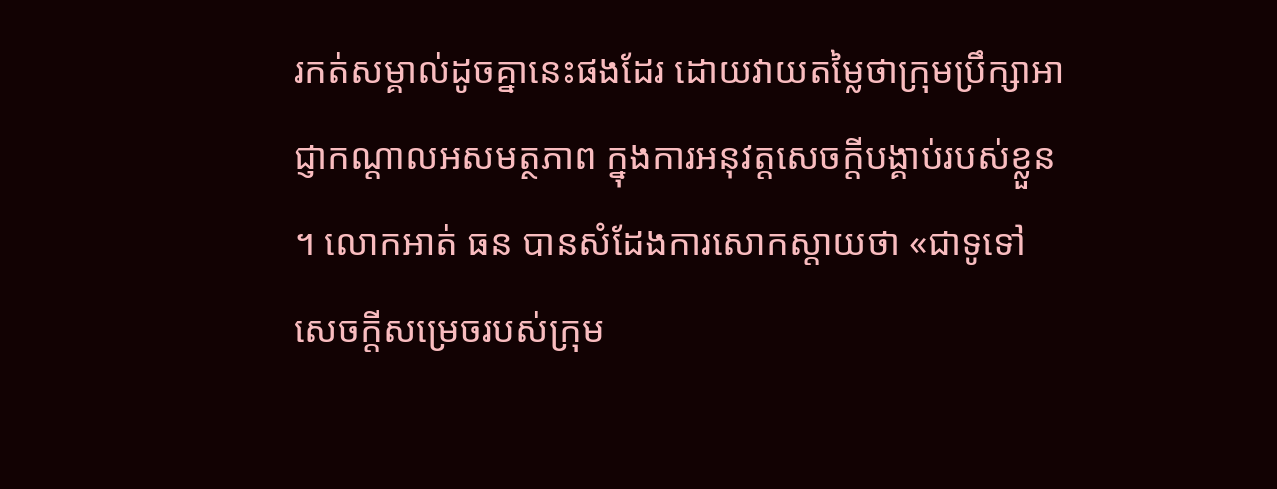រកត់សម្គាល់ដូចគ្នានេះផងដែរ ដោយវាយតម្លៃថាក្រុមប្រឹក្សាអាជ្ញាកណ្តាលអសមត្ថភាព ក្នុងការអនុវត្តសេចក្តីបង្គាប់របស់ខ្លួន។ លោកអាត់ ធន បានសំដែងការសោកស្តាយថា «ជាទូទៅ សេចក្តីសម្រេចរបស់ក្រុម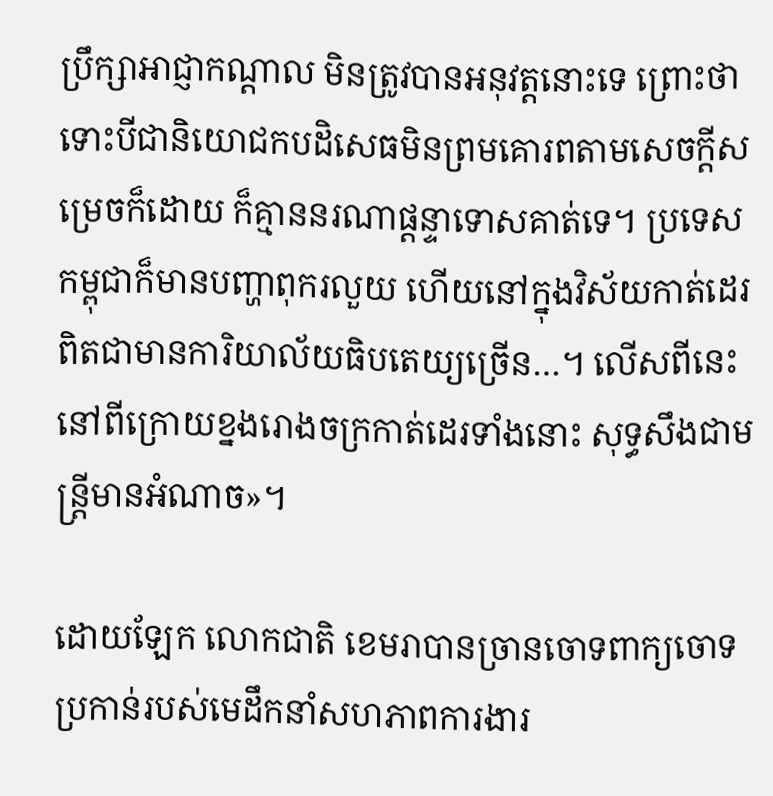ប្រឹក្សាអាជ្ញាកណ្តាល មិនត្រូវបានអនុវត្តនោះទេ ព្រោះថាទោះបីជានិយោជកបដិសេធមិនព្រមគោរពតាមសេចក្តីសម្រេចក៏ដោយ ក៏គ្មាននរណាផ្តន្ទាទោសគាត់ទេ។ ប្រទេសកម្ពុជាក៏មានបញ្ហាពុករលួយ ហើយនៅក្នុងវិស័យកាត់ដេរ ពិតជាមានការិយាល័យធិបតេយ្យច្រើន…។ លើសពីនេះ នៅពីក្រោយខ្នងរោងចក្រកាត់ដេរទាំងនោះ សុទ្ធសឹងជាមន្រ្តីមានអំណាច»។

ដោយឡែក លោកជាតិ ខេមរាបានច្រានចោទពាក្យចោទប្រកាន់របស់មេដឹកនាំសហភាពការងារ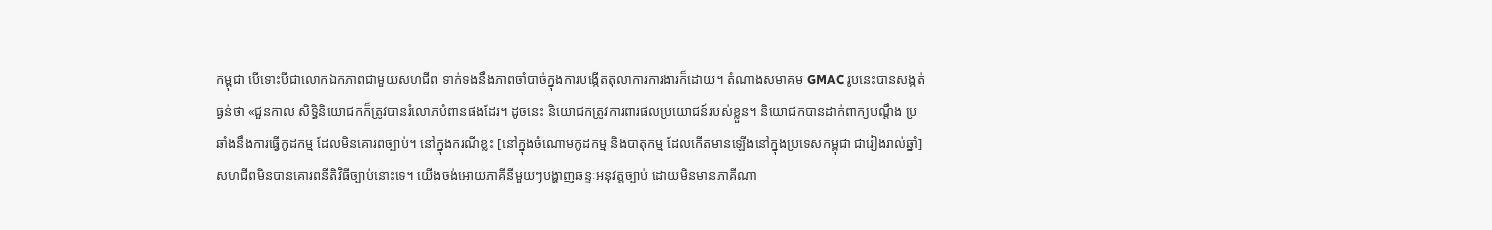កម្ពុជា បើទោះបីជាលោកឯកភាពជាមួយសហជីព ទាក់ទងនឹងភាពចាំបាច់ក្នុងការបង្កើតតុលាការការងារក៏ដោយ។ តំណាងសមាគម GMAC រូបនេះបានសង្កត់ធ្ងន់ថា «ជួនកាល សិទ្ធិនិយោជកក៏ត្រូវបានរំលោភបំពានផងដែរ។ ដូចនេះ និយោជកត្រូវការពារផលប្រយោជន៍របស់ខ្លួន។ និយោជកបានដាក់ពាក្យបណ្តឹង ប្រឆាំងនឹងការធ្វើកូដកម្ម ដែលមិនគោរពច្បាប់។ នៅក្នុងករណីខ្លះ [នៅក្នុងចំណោមកូដកម្ម និងបាតុកម្ម ដែលកើតមានឡើងនៅក្នុងប្រទេសកម្ពុជា ជារៀងរាល់ឆ្នាំ] សហជីពមិនបានគោរពនីតិវិធីច្បាប់នោះទេ។ យើងចង់អោយភាគីនីមួយៗបង្ហាញឆន្ទៈអនុវត្តច្បាប់ ដោយមិនមានភាគីណា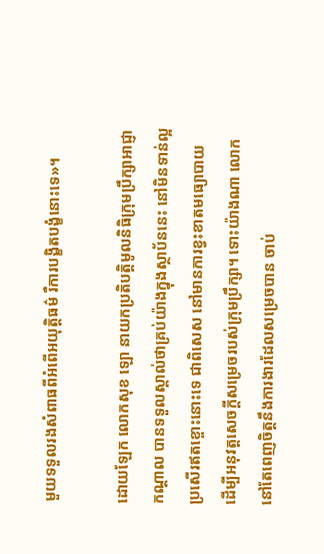មួយទទួលរងសំពាធពីអំពើអយុត្តិធម៌ រឺការបង្ខិតបង្ខំនោះទេ»។

ដោយឡែក លោកសុខ ឡោ នាយកប្រតិបត្តិមូលនិធិក្រុមប្រឹក្សាអាជ្ញាកណ្តាល បានទទួលស្គាល់ថាគ្រប់យ៉ាងក្នុងស្ថាប័ននេះ នៅមិនទាន់ល្អប្រសើរឥតខ្ចោះនោះទេ ជាពិសេស នៅមានការខ្វះខាតមធ្យោបាយ ដើម្បីអនុវត្តសេចក្តីសម្រេចរបស់ក្រុមប្រឹក្សា។ ទោះយ៉ាងណា លោកនៅតែពេញចិត្តនឹងការងារដែលសម្រេចបាន ចាប់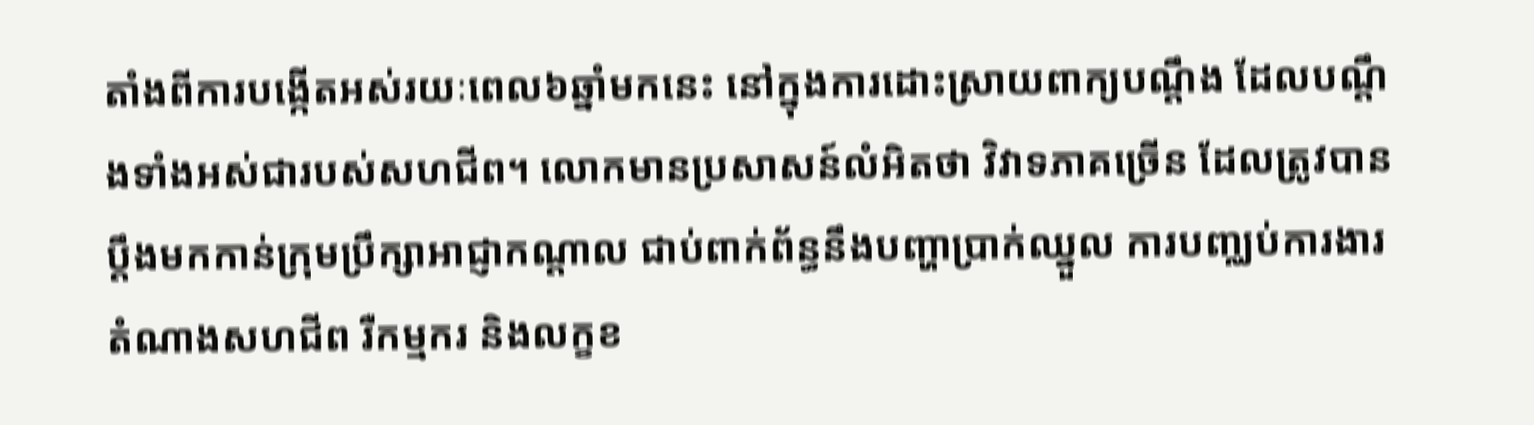តាំងពីការបង្កើតអស់រយៈពេល៦ឆ្នាំមកនេះ នៅក្នុងការដោះស្រាយពាក្យបណ្តឹង ដែលបណ្តឹងទាំងអស់ជារបស់សហជីព។ លោកមានប្រសាសន៍លំអិតថា វិវាទភាគច្រើន ដែលត្រូវបានប្តឹងមកកាន់ក្រុមប្រឹក្សាអាជ្ញាកណ្តាល ជាប់ពាក់ព័ន្ធនឹងបញ្ហាប្រាក់ឈ្នួល ការបញ្ឈប់ការងារតំណាងសហជីព រឺកម្មករ និងលក្ខខ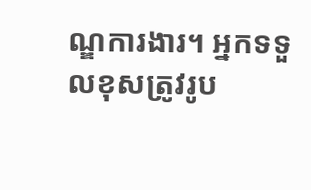ណ្ឌការងារ។ អ្នកទទួលខុសត្រូវរូប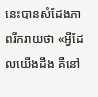នេះបានសំដែងភាពរីករាយថា «អ្វីដែលយើងដឹង គឺនៅ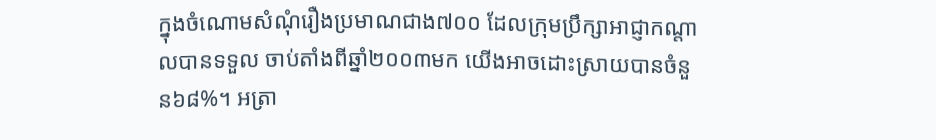ក្នុងចំណោមសំណុំរឿងប្រមាណជាង៧០០ ដែលក្រុមប្រឹក្សាអាជ្ញាកណ្តាលបានទទួល ចាប់តាំងពីឆ្នាំ២០០៣មក យើងអាចដោះស្រាយបានចំនួន៦៨%។ អត្រា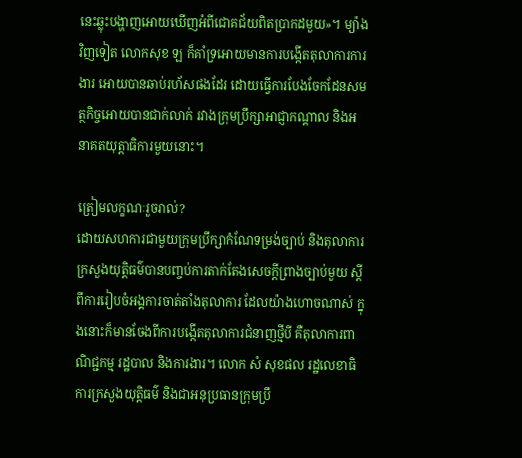នេះឆ្លុះបង្ហាញអោយឃើញអំពីជោគជ័យពិតប្រាកដមួយ»។ ម្យ៉ាងវិញទៀត លោកសុខ ឡ ក៏គាំទ្រអោយមានការបង្កើតតុលាការការងារ អោយបានឆាប់រហ័សផងដែរ ដោយធ្វើការបែងចែកដែនសមត្ថកិច្ចអោយបានជាក់លាក់ រវាងក្រុមប្រឹក្សាអាជ្ញាកណ្តាល និងអនាគតយុត្តាធិការមួយនោះ។

ត្រៀមលក្ខណៈរួចរាល់?
ដោយសហការជាមួយក្រុមប្រឹក្សាកំណែទម្រង់ច្បាប់ និងតុលាការ ក្រសួងយុត្តិធម៌បានបញ្ចប់ការតាក់តែងសេចក្តីព្រាងច្បាប់មួយ ស្តីពីការរៀបចំអង្គការចាត់តាំងតុលាការ ដែលយ៉ាងហោចណាស់ ក្នុងនោះក៏មានចែងពីការបង្កើតតុលាការជំនាញថ្មីបី គឺតុលាការពាណិជ្ជកម្ម រដ្ឋបាល និងការងារ។ លោក សំ សុខផល រដ្ឋលេខាធិការក្រសួងយុត្តិធម៌ និងជាអនុប្រធានក្រុមប្រឹ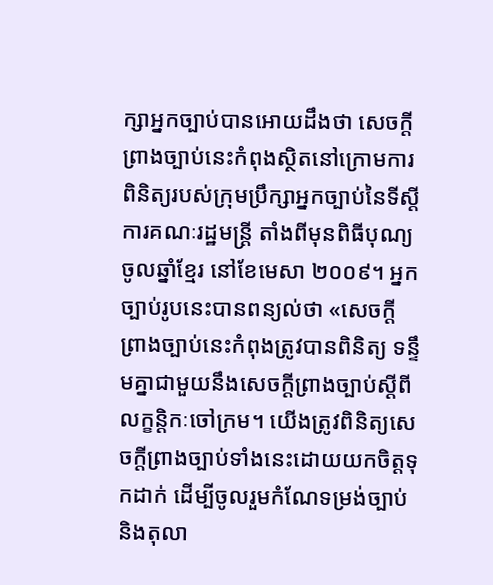ក្សាអ្នកច្បាប់បានអោយដឹងថា សេចក្តីព្រាងច្បាប់នេះកំពុងស្ថិតនៅក្រោមការពិនិត្យរបស់ក្រុមប្រឹក្សាអ្នកច្បាប់នៃទីស្តីការគណៈរដ្ឋមន្រ្តី តាំងពីមុនពិធីបុណ្យចូលឆ្នាំខ្មែរ នៅខែមេសា ២០០៩។ អ្នកច្បាប់រូបនេះបានពន្យល់ថា «សេចក្តីព្រាងច្បាប់នេះកំពុងត្រូវបានពិនិត្យ ទន្ទឹមគ្នាជាមួយនឹងសេចក្តីព្រាងច្បាប់ស្តីពីលក្ខន្តិកៈចៅក្រម។ យើងត្រូវពិនិត្យសេចក្តីព្រាងច្បាប់ទាំងនេះដោយយកចិត្តទុកដាក់ ដើម្បីចូលរួមកំណែទម្រង់ច្បាប់ និងតុលា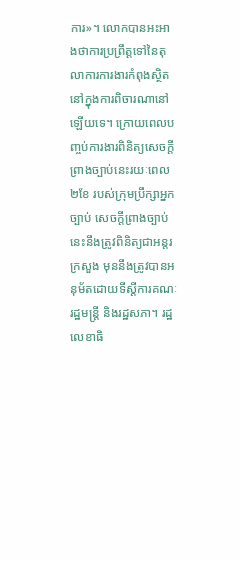ការ»។ លោកបានអះអាងថាការប្រព្រឹត្តទៅនៃតុលាការការងារកំពុងស្ថិតនៅក្នុងការពិចារណានៅឡើយទេ។ ក្រោយពេលបញ្ចប់ការងារពិនិត្យសេចក្តីព្រាងច្បាប់នេះរយៈពេល២ខែ របស់ក្រុមប្រឹក្សាអ្នកច្បាប់ សេចក្តីព្រាងច្បាប់នេះនឹងត្រូវពិនិត្យជាអន្តរក្រសួង មុននឹងត្រូវបានអនុម័តដោយទីស្តីការគណៈរដ្ឋមន្រ្តី និងរដ្ឋសភា។ រដ្ឋលេខាធិ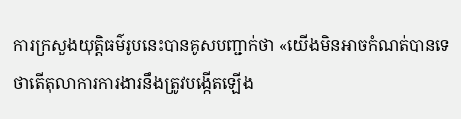ការក្រសួងយុត្តិធម៌រូបនេះបានគូសបញ្ជាក់ថា «យើងមិនអាចកំណត់បានទេថាតើតុលាការការងារនឹងត្រូវបង្កើតឡើង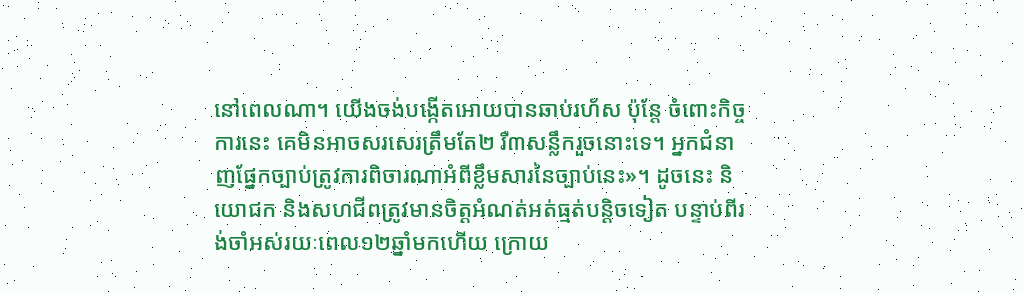នៅពេលណា។ យើងចង់បង្កើតអោយបានឆាប់រហ័ស ប៉ុន្តែ ចំពោះកិច្ចការនេះ គេមិនអាចសរសេរត្រឹមតែ២ រឺ៣សន្លឹករួចនោះទេ។ អ្នកជំនាញផ្នែកច្បាប់ត្រូវការពិចារណាអំពីខ្លឹមសារនៃច្បាប់នេះ»។ ដូចនេះ និយោជក និងសហជីពត្រូវមានចិត្តអំណត់អត់ធ្មត់បន្តិចទៀត បន្ទាប់ពីរង់ចាំអស់រយៈពេល១២ឆ្នាំមកហើយ ក្រោយ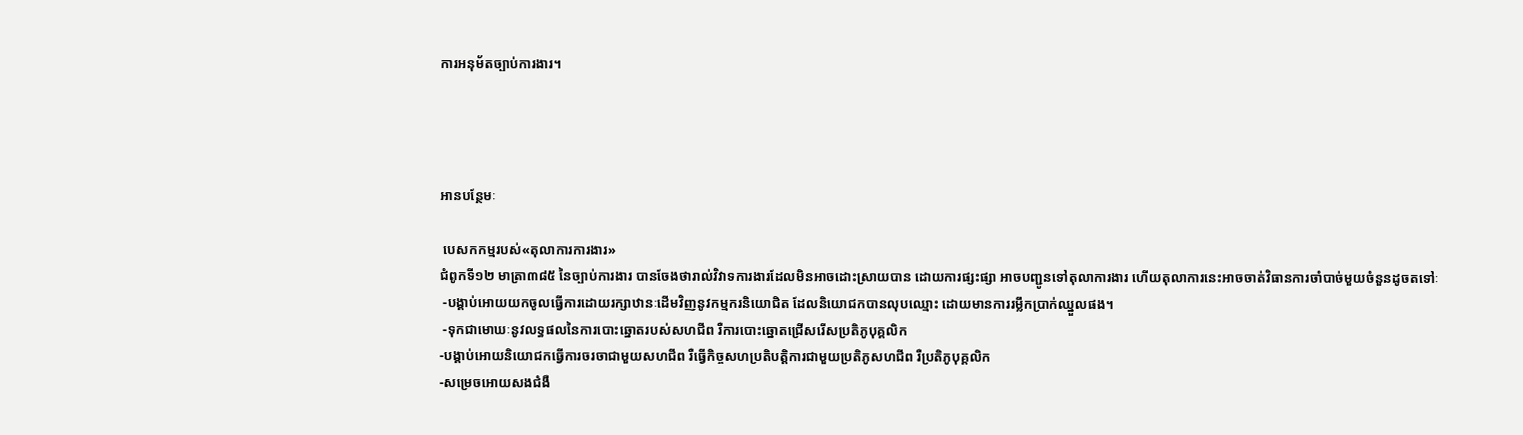ការអនុម័តច្បាប់ការងារ។




អានបន្ថែមៈ

 បេសកកម្មរបស់«តុលាការការងារ»
ជំពូកទី១២ មាត្រា៣៨៥ នៃច្បាប់ការងារ បានចែងថារាល់វិវាទការងារដែលមិនអាចដោះស្រាយបាន ដោយការផ្សះផ្សា អាចបញ្ជូនទៅតុលាការងារ ហើយតុលាការនេះអាចចាត់វិធានការចាំបាច់មួយចំនួនដូចតទៅៈ
 -បង្គាប់អោយយកចូលធ្វើការដោយរក្សាឋានៈដើមវិញនូវកម្មករនិយោជិត ដែលនិយោជកបានលុបឈ្មោះ ដោយមានការរម្លឹកប្រាក់ឈ្នួលផង។
 -ទុកជាមោឃៈនូវលទ្ធផលនៃការបោះឆ្នោតរបស់សហជីព រឺការបោះឆ្នោតជ្រើសរើសប្រតិភូបុគ្គលិក
-បង្គាប់អោយនិយោជកធ្វើការចរចាជាមួយសហជីព រឺធ្វើកិច្ចសហប្រតិបត្តិការជាមួយប្រតិភូសហជីព រឺប្រតិភូបុគ្គលិក
-សម្រេចអោយសងជំងឺ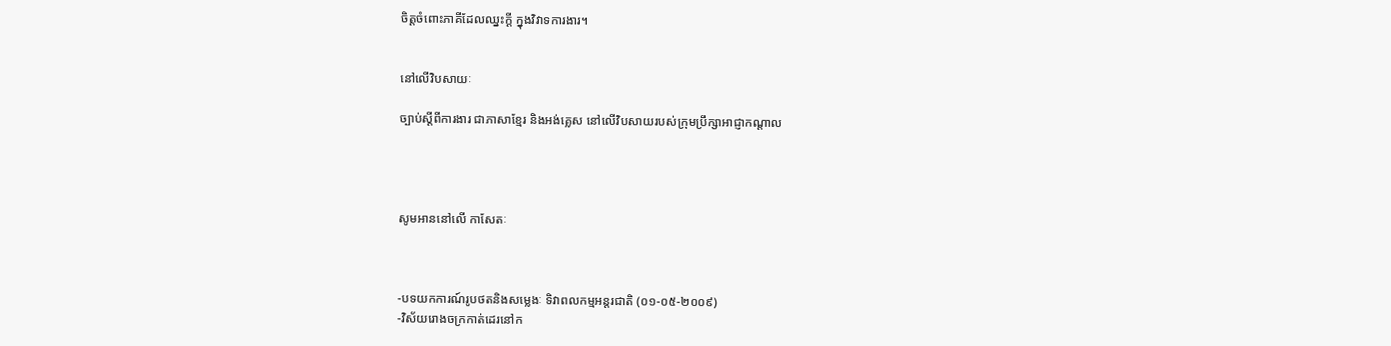ចិត្តចំពោះភាគីដែលឈ្នះក្តី ក្នុងវិវាទការងារ។


នៅលើវិបសាយៈ

ច្បាប់ស្តីពីការងារ ជាភាសាខ្មែរ និងអង់គ្លេស នៅលើវិបសាយរបស់ក្រុមប្រឹក្សាអាជ្ញាកណ្តាល




សូមអាននៅលើ កាសែតៈ



-បទយកការណ៍រូបថតនិងសម្លេងៈ ទិវាពលកម្មអន្តរជាតិ (០១-០៥-២០០៩)
-វិស័យរោងចក្រកាត់ដេរនៅក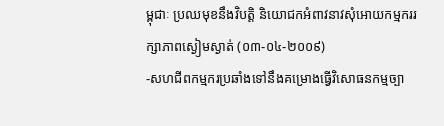ម្ពុជាៈ ប្រឈមុខនឹងវិបត្តិ និយោជកអំពាវនាវសុំអោយកម្មកររក្សាភាពស្ងៀមស្ងាត់ (០៣-០៤-២០០៩)
-សហជីពកម្មករប្រឆាំងទៅនឹងគម្រោងធ្វើវិសោធនកម្មច្បា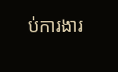ប់ការងារ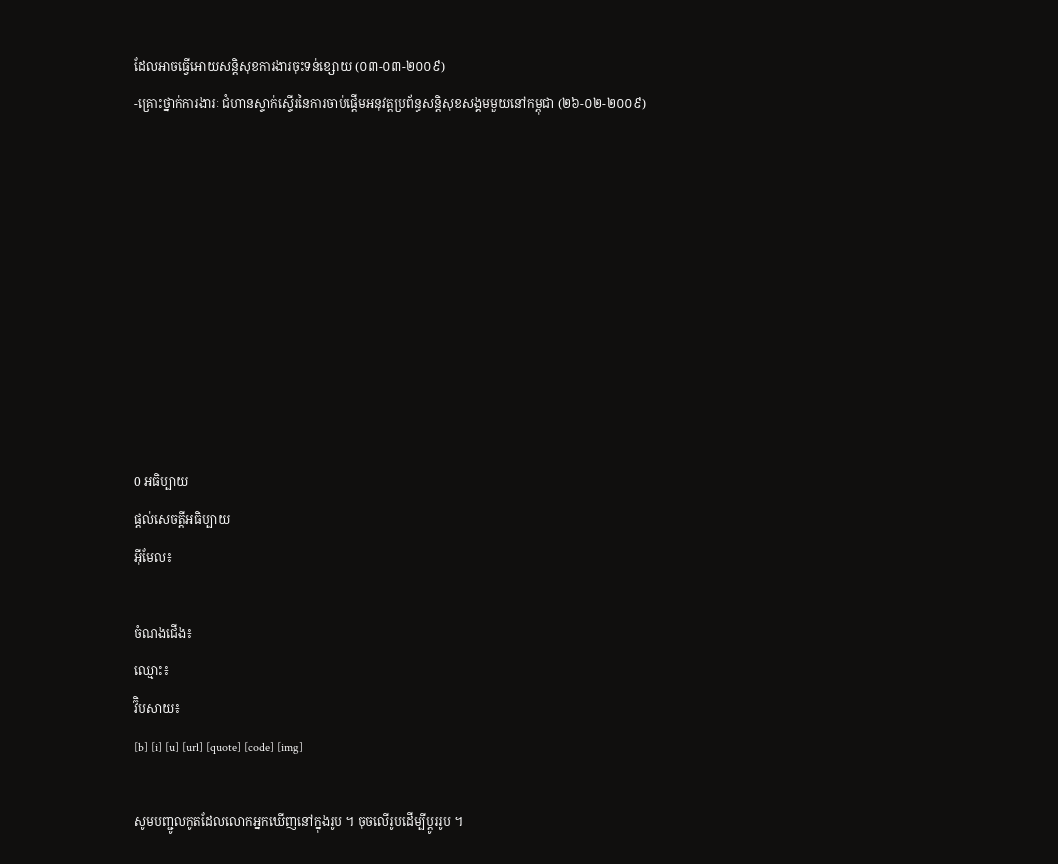ដែលអាចធ្វើអោយសន្តិសុខការងារចុះទន់ខ្សោយ (០៣-០៣-២០០៩)
-គ្រោះថ្នាក់ការងារៈ ជំហានស្ទាក់ស្ទើរនៃការចាប់ផ្តើមអនុវត្តប្រព័ន្ធសន្តិសុខសង្គមមួយនៅកម្ពុជា (២៦-០២-២០០៩)









0 អធិប្បាយ
ផ្តល់សេចត្តីអធិប្បាយ
អ៊ីមែល៖

ចំណងជើង៖
ឈ្មោះ៖
វ៊ិបសាយ៖
[b] [i] [u] [url] [quote] [code] [img]

សូមបញ្ជូលកូតដែលលោកអ្នកឃើញនៅក្នុងរូប ។ ចុចលើរូបដើម្បីប្តូររូប ។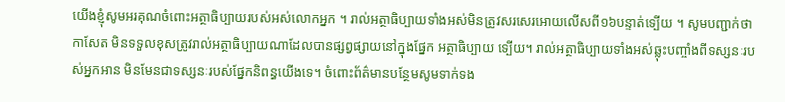យើងខ្ញុំសូមអរគុណចំពោះអត្ថាធិប្បាយរបស់អស់លោកអ្នក ។ រាល់អត្ថាធិប្បាយទាំងអស់មិនត្រូវសរសេរអោយលើសពី១៦បន្ទាត់ទ្បើយ ។ សូមបញ្ជាក់ថា កាសែត មិនទទួលខុសត្រូវរាល់អត្ថាធិប្បាយណាដែលបានផ្សព្វផ្សាយនៅក្នុងផ្នែក អត្ថាធិប្បាយ ទ្បើយ។ រាល់អត្ថាធិប្បាយទាំងអស់ឆ្លុះបញ្ចាំងពីទស្សនៈរបស់អ្នកអាន មិនមែនជាទស្សនៈរបស់ផ្នែកនិពន្ធយើងទេ។ ចំពោះព័ត៌មានបន្ថែមសូមទាក់ទង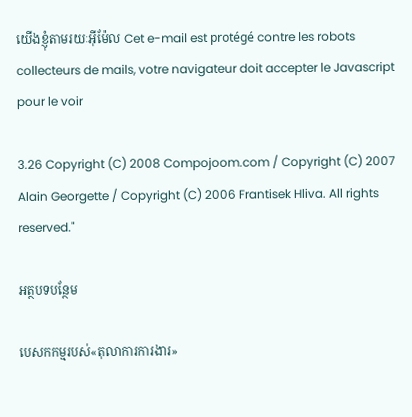យើងខ្ញុំតាមរយៈអ៊ីម៉ែល Cet e-mail est protégé contre les robots collecteurs de mails, votre navigateur doit accepter le Javascript pour le voir

3.26 Copyright (C) 2008 Compojoom.com / Copyright (C) 2007 Alain Georgette / Copyright (C) 2006 Frantisek Hliva. All rights reserved."

អត្ថបទបន្ថែម

បេសកកម្មរបស់«តុលាការការងារ»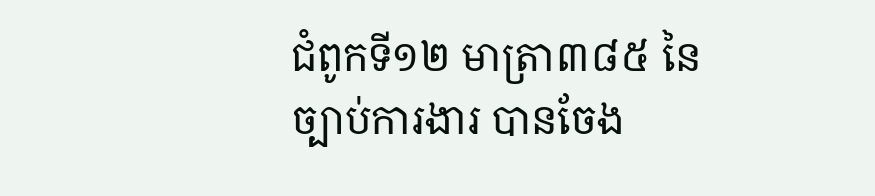ជំពូកទី១២ មាត្រា៣៨៥ នៃច្បាប់ការងារ បានចែង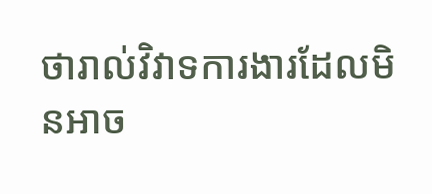ថារាល់វិវាទការងារដែលមិនអាច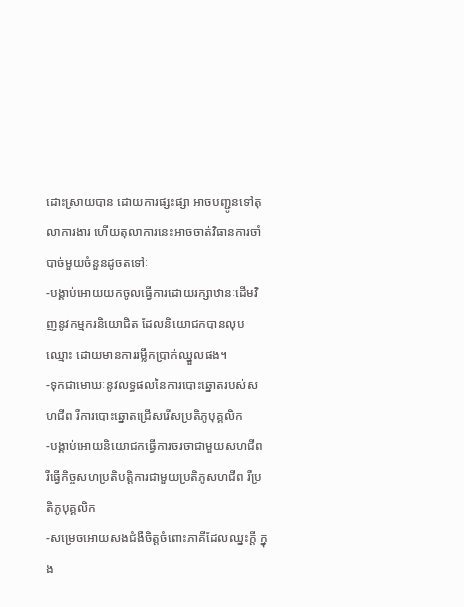ដោះស្រាយបាន ដោយការផ្សះផ្សា អាចបញ្ជូនទៅតុលាការងារ ហើយតុលាការនេះអាចចាត់វិធានការចាំបាច់មួយចំនួនដូចតទៅៈ
-បង្គាប់អោយយកចូលធ្វើការដោយរក្សាឋានៈដើមវិញនូវកម្មករនិយោជិត ដែលនិយោជកបានលុបឈ្មោះ ដោយមានការរម្លឹកប្រាក់ឈ្នួលផង។
-ទុកជាមោឃៈនូវលទ្ធផលនៃការបោះឆ្នោតរបស់សហជីព រឺការបោះឆ្នោតជ្រើសរើសប្រតិភូបុគ្គលិក
-បង្គាប់អោយនិយោជកធ្វើការចរចាជាមួយសហជីព រឺធ្វើកិច្ចសហប្រតិបត្តិការជាមួយប្រតិភូសហជីព រឺប្រតិភូបុគ្គលិក
-សម្រេចអោយសងជំងឺចិត្តចំពោះភាគីដែលឈ្នះក្តី ក្នុង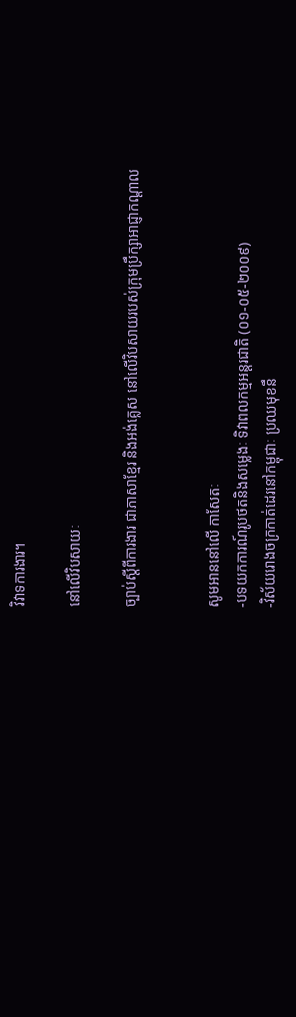វិវាទការងារ។

នៅលើវិបសាយៈ

ច្បាប់ស្តីពីការងារ ជាភាសាខ្មែរ និងអង់គ្លេស នៅលើវិបសាយរបស់ក្រុមប្រឹក្សាអាជ្ញាកណ្តាល


សូមអាននៅលើ កាសែតៈ
-បទយកការណ៍រូបថតនិងសម្លេងៈ ទិវាពលកម្មអន្តរជាតិ (០១-០៥-២០០៩)
-វិស័យរោងចក្រកាត់ដេរនៅកម្ពុជាៈ ប្រឈមុខនឹ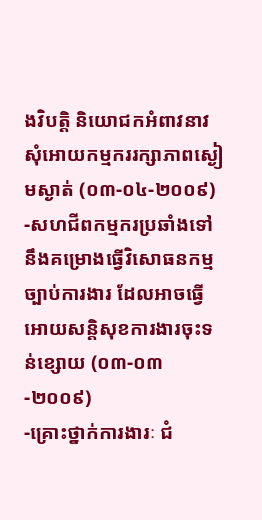ងវិបត្តិ និយោជកអំពាវនាវសុំអោយកម្មកររក្សាភាពស្ងៀមស្ងាត់ (០៣-០៤-២០០៩)
-សហជីពកម្មករប្រឆាំងទៅនឹងគម្រោងធ្វើវិសោធនកម្មច្បាប់ការងារ ដែលអាចធ្វើអោយសន្តិសុខការងារចុះទន់ខ្សោយ (០៣-០៣-២០០៩)
-គ្រោះថ្នាក់ការងារៈ ជំ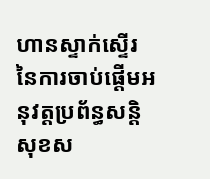ហានស្ទាក់ស្ទើរនៃការចាប់ផ្តើមអនុវត្តប្រព័ន្ធសន្តិសុខស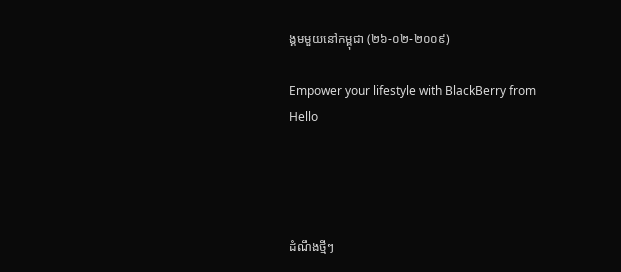ង្គមមួយនៅកម្ពុជា (២៦-០២-២០០៩)

Empower your lifestyle with BlackBerry from Hello




ដំណឹងថ្មីៗ